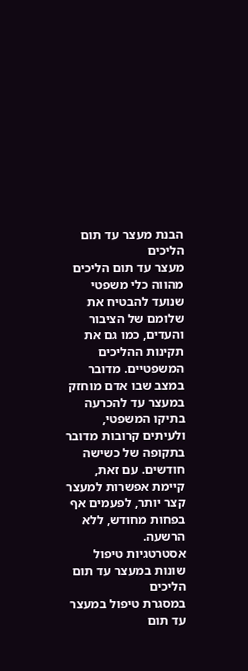הבנת מעצר עד תום הליכים
מעצר עד תום הליכים מהווה כלי משפטי שנועד להבטיח את שלומם של הציבור והעדים, כמו גם את תקינות ההליכים המשפטיים. מדובר במצב שבו אדם מוחזק במעצר עד להכרעה בתיקו המשפטי, ולעיתים קרובות מדובר בתקופה של כשישה חודשים. עם זאת, קיימת אפשרות למעצר קצר יותר, לפעמים אף בפחות מחודש, ללא הרשעה.
אסטרטגיות טיפול שונות במעצר עד תום הליכים
במסגרת טיפול במעצר עד תום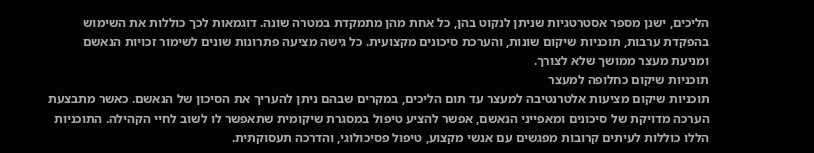הליכים, ישנן מספר אסטרטגיות שניתן לנקוט בהן, כל אחת מהן מתמקדת במטרה שונה. דוגמאות לכך כוללות את השימוש בהפקדת ערבות, תוכניות שיקום שונות, והערכת סיכונים מקצועית. כל גישה מציעה פתרונות שונים לשימור זכויות הנאשם ומניעת מעצר ממושך שלא לצורך.
תוכניות שיקום כחלופה למעצר
תוכניות שיקום מציעות אלטרנטיבה למעצר עד תום הליכים, במקרים שבהם ניתן להעריך את הסיכון של הנאשם. כאשר מתבצעת הערכה מדויקת של סיכונים ומאפייני הנאשם, אפשר להציע טיפול במסגרת שיקומית שתאפשר לו לשוב לחיי הקהילה. התוכניות הללו כוללות לעיתים קרובות מפגשים עם אנשי מקצוע, טיפול פסיכולוגי, והדרכה תעסוקתית.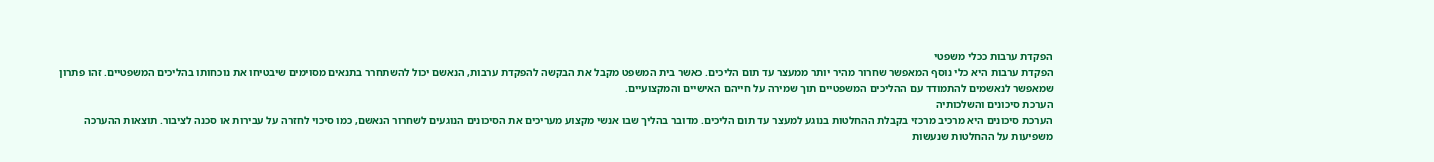הפקדת ערבות ככלי משפטי
הפקדת ערבות היא כלי נוסף המאפשר שחרור מהיר יותר ממעצר עד תום הליכים. כאשר בית המשפט מקבל את הבקשה להפקדת ערבות, הנאשם יכול להשתחרר בתנאים מסוימים שיבטיחו את נוכחותו בהליכים המשפטיים. זהו פתרון שמאפשר לנאשמים להתמודד עם ההליכים המשפטיים תוך שמירה על חייהם האישיים והמקצועיים.
הערכת סיכונים והשלכותיה
הערכת סיכונים היא מרכיב מרכזי בקבלת ההחלטות בנוגע למעצר עד תום הליכים. מדובר בהליך שבו אנשי מקצוע מעריכים את הסיכונים הנוגעים לשחרור הנאשם, כמו סיכוי לחזרה על עבירות או סכנה לציבור. תוצאות ההערכה משפיעות על ההחלטות שנעשות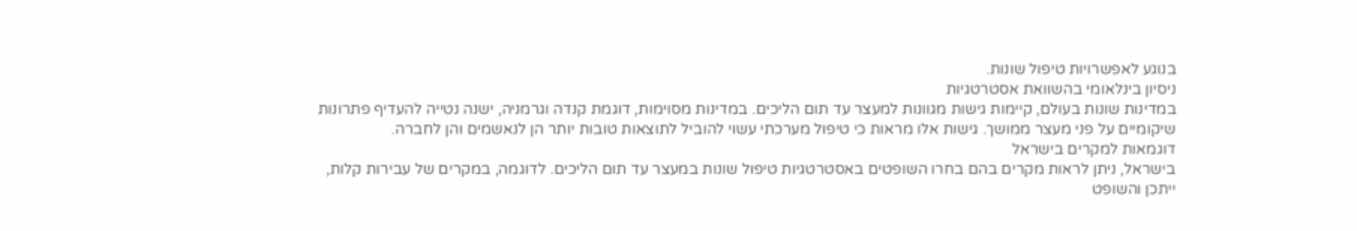בנוגע לאפשרויות טיפול שונות.
ניסיון בינלאומי בהשוואת אסטרטגיות
במדינות שונות בעולם, קיימות גישות מגוונות למעצר עד תום הליכים. במדינות מסוימות, דוגמת קנדה וגרמניה, ישנה נטייה להעדיף פתרונות שיקומיים על פני מעצר ממושך. גישות אלו מראות כי טיפול מערכתי עשוי להוביל לתוצאות טובות יותר הן לנאשמים והן לחברה.
דוגמאות למקרים בישראל
בישראל, ניתן לראות מקרים בהם בחרו השופטים באסטרטגיות טיפול שונות במעצר עד תום הליכים. לדוגמה, במקרים של עבירות קלות, ייתכן והשופט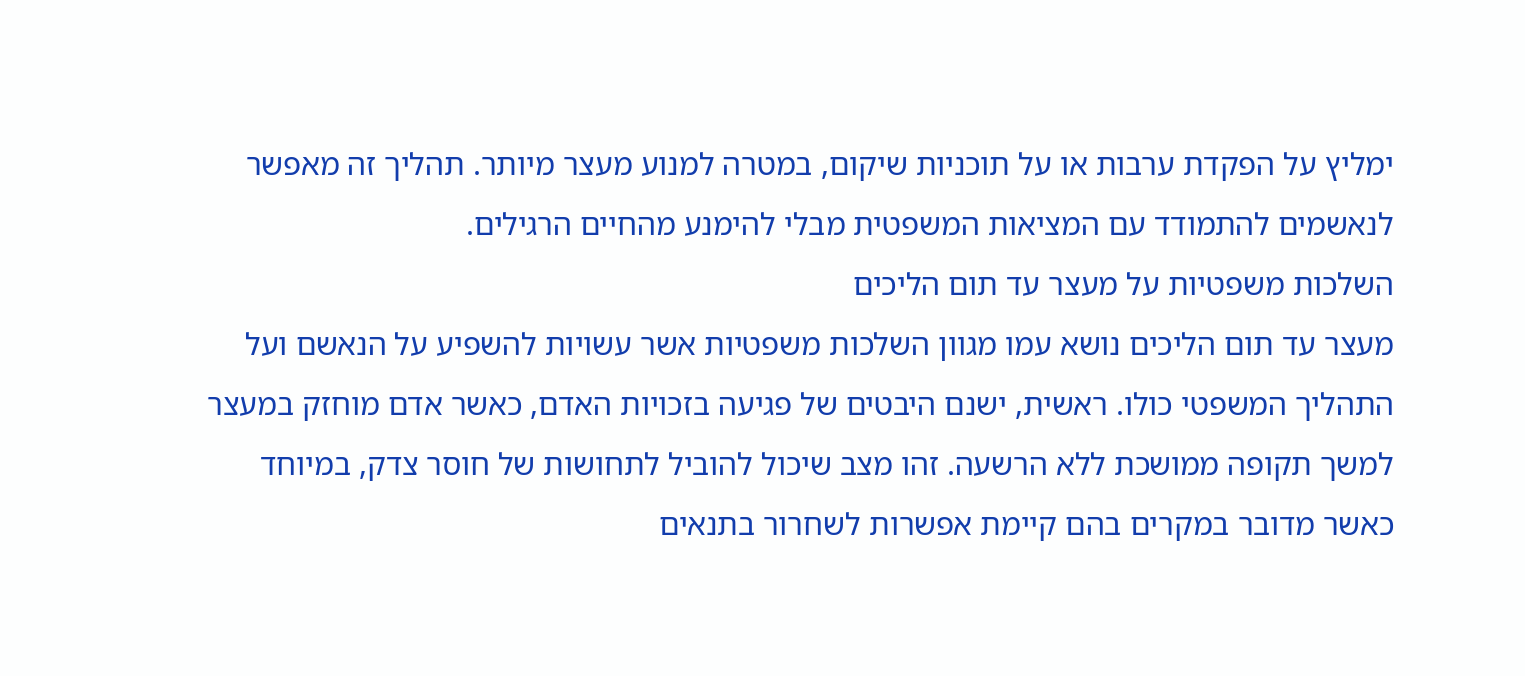ימליץ על הפקדת ערבות או על תוכניות שיקום, במטרה למנוע מעצר מיותר. תהליך זה מאפשר לנאשמים להתמודד עם המציאות המשפטית מבלי להימנע מהחיים הרגילים.
השלכות משפטיות על מעצר עד תום הליכים
מעצר עד תום הליכים נושא עמו מגוון השלכות משפטיות אשר עשויות להשפיע על הנאשם ועל התהליך המשפטי כולו. ראשית, ישנם היבטים של פגיעה בזכויות האדם, כאשר אדם מוחזק במעצר למשך תקופה ממושכת ללא הרשעה. זהו מצב שיכול להוביל לתחושות של חוסר צדק, במיוחד כאשר מדובר במקרים בהם קיימת אפשרות לשחרור בתנאים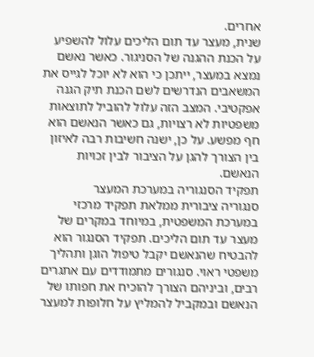אחרים.
שנית, מעצר עד תום הליכים עלול להשפיע על הכנת ההגנה של הסניגור. כאשר נאשם נמצא במעצר, ייתכן כי הוא לא יוכל לגייס את המשאבים הנדרשים לשם הכנת תיק הגנה אפקטיבי. המצב הזה עלול להוביל לתוצאות משפטיות לא רצויות, גם כאשר הנאשם הוא חף מפשע. על כן, ישנה חשיבות רבה לאיזון בין הצורך להגן על הציבור לבין זכויות הנאשם.
תפקיד הסנגוריה במערכת המעצר
סנגוריה ציבורית ממלאת תפקיד מרכזי במערכת המשפטית, במיוחד במקרים של מעצר עד תום הליכים. תפקיד הסנגור הוא להבטיח שהנאשם יקבל טיפול הוגן ותהליך משפטי ראוי. סנגורים מתמודדים עם אתגרים רבים, וביניהם הצורך להוכיח את חפותו של הנאשם ובמקביל להמליץ על חלופות למעצר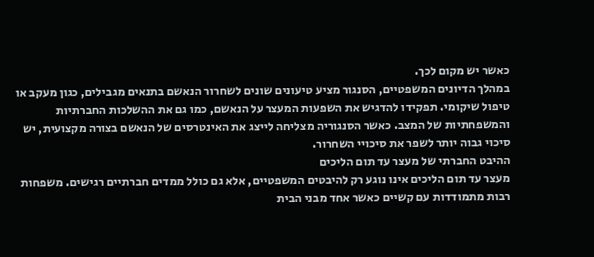כאשר יש מקום לכך.
במהלך הדיונים המשפטיים, הסנגור מציע טיעונים שונים לשחרור הנאשם בתנאים מגבילים, כגון מעקב או טיפול שיקומי. תפקידו להדגיש את השפעות המעצר על הנאשם, כמו גם את ההשלכות החברתיות והמשפחתיות של המצב. כאשר הסנגוריה מצליחה לייצג את האינטרסים של הנאשם בצורה מקצועית, יש סיכוי גבוה יותר לשפר את סיכויי השחרור.
ההיבט החברתי של מעצר עד תום הליכים
מעצר עד תום הליכים אינו נוגע רק להיבטים המשפטיים, אלא גם כולל ממדים חברתיים רגישים. משפחות רבות מתמודדות עם קשיים כאשר אחד מבני הבית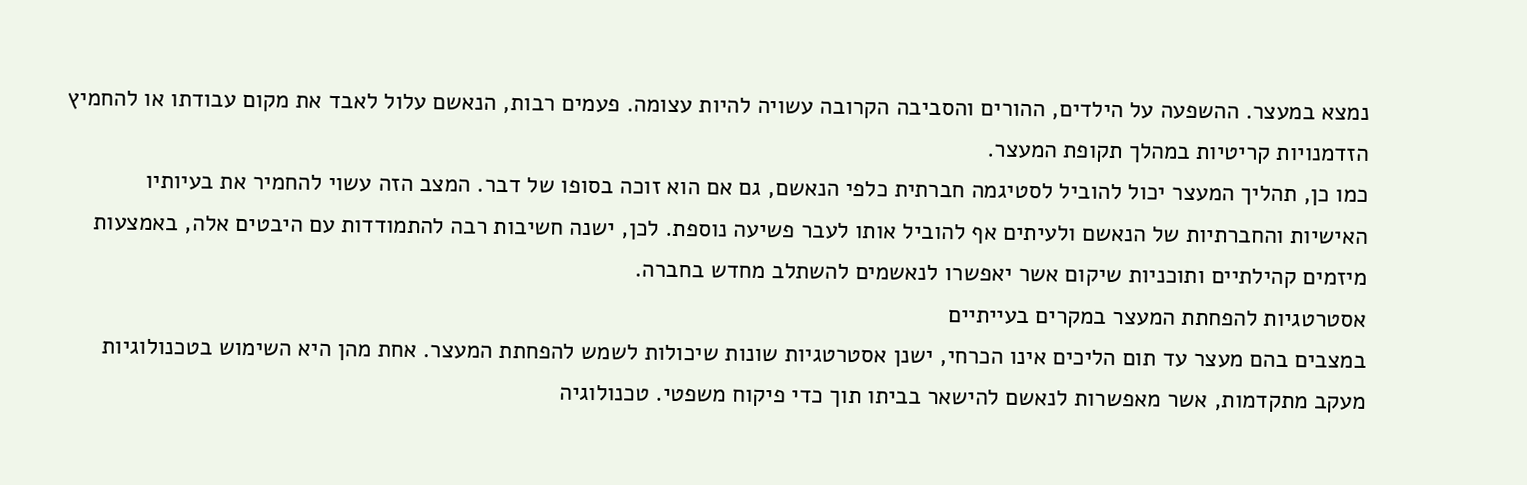נמצא במעצר. ההשפעה על הילדים, ההורים והסביבה הקרובה עשויה להיות עצומה. פעמים רבות, הנאשם עלול לאבד את מקום עבודתו או להחמיץ הזדמנויות קריטיות במהלך תקופת המעצר.
כמו כן, תהליך המעצר יכול להוביל לסטיגמה חברתית כלפי הנאשם, גם אם הוא זוכה בסופו של דבר. המצב הזה עשוי להחמיר את בעיותיו האישיות והחברתיות של הנאשם ולעיתים אף להוביל אותו לעבר פשיעה נוספת. לכן, ישנה חשיבות רבה להתמודדות עם היבטים אלה, באמצעות מיזמים קהילתיים ותוכניות שיקום אשר יאפשרו לנאשמים להשתלב מחדש בחברה.
אסטרטגיות להפחתת המעצר במקרים בעייתיים
במצבים בהם מעצר עד תום הליכים אינו הכרחי, ישנן אסטרטגיות שונות שיכולות לשמש להפחתת המעצר. אחת מהן היא השימוש בטכנולוגיות מעקב מתקדמות, אשר מאפשרות לנאשם להישאר בביתו תוך כדי פיקוח משפטי. טכנולוגיה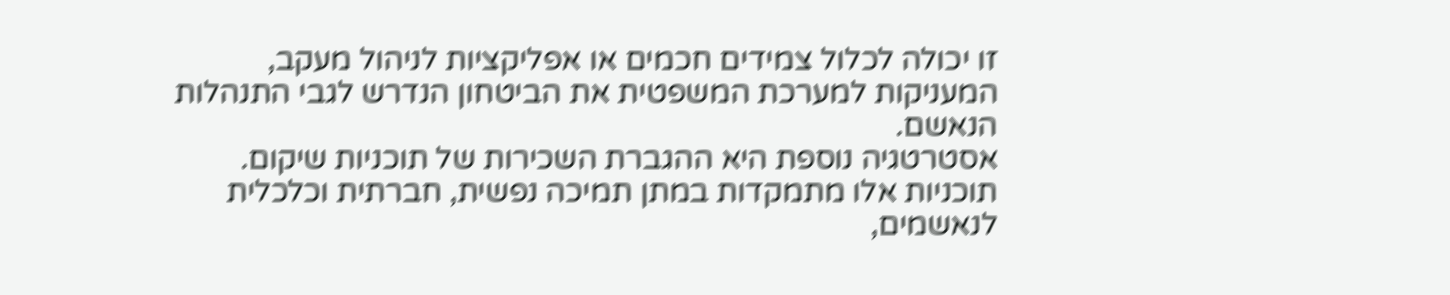זו יכולה לכלול צמידים חכמים או אפליקציות לניהול מעקב, המעניקות למערכת המשפטית את הביטחון הנדרש לגבי התנהלות הנאשם.
אסטרטגיה נוספת היא ההגברת השכירות של תוכניות שיקום. תוכניות אלו מתמקדות במתן תמיכה נפשית, חברתית וכלכלית לנאשמים,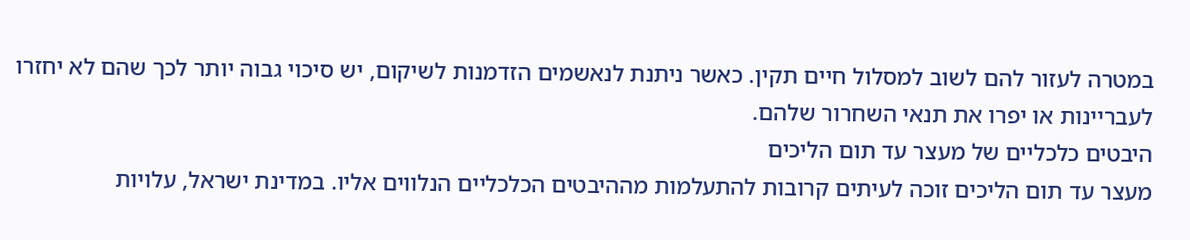במטרה לעזור להם לשוב למסלול חיים תקין. כאשר ניתנת לנאשמים הזדמנות לשיקום, יש סיכוי גבוה יותר לכך שהם לא יחזרו לעבריינות או יפרו את תנאי השחרור שלהם.
היבטים כלכליים של מעצר עד תום הליכים
מעצר עד תום הליכים זוכה לעיתים קרובות להתעלמות מההיבטים הכלכליים הנלווים אליו. במדינת ישראל, עלויות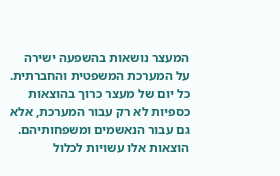המעצר נושאות בהשפעה ישירה על המערכת המשפטית והחברתית. כל יום של מעצר כרוך בהוצאות כספיות לא רק עבור המערכת, אלא גם עבור הנאשמים ומשפחותיהם. הוצאות אלו עשויות לכלול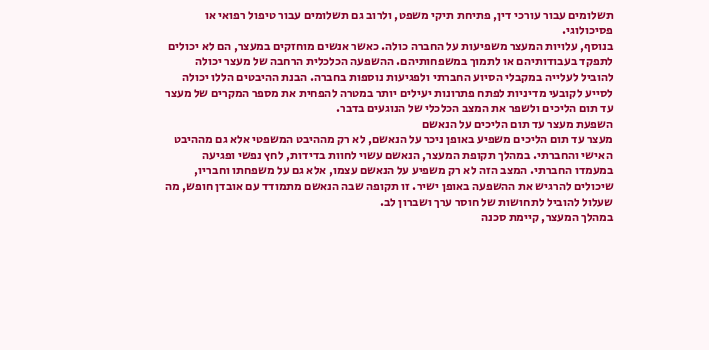תשלומים עבור עורכי דין, פתיחת תיקי משפט, ולרוב גם תשלומים עבור טיפול רפואי או פסיכולוגי.
בנוסף, עלויות המעצר משפיעות על החברה כולה. כאשר אנשים מוחזקים במעצר, הם לא יכולים לתפקד בעבודותיהם או לתמוך במשפחותיהם. ההשפעה הכלכלית הרחבה של מעצר יכולה להוביל לעלייה במקבלי הסיוע החברתי ולפגיעות נוספות בחברה. הבנת ההיבטים הללו יכולה לסייע לקובעי מדיניות לפתח פתרונות יעילים יותר במטרה להפחית את מספר המקרים של מעצר עד תום הליכים ולשפר את המצב הכלכלי של הנוגעים בדבר.
השפעת מעצר עד תום הליכים על הנאשם
מעצר עד תום הליכים משפיע באופן ניכר על הנאשם, לא רק מההיבט המשפטי אלא גם מההיבט האישי והחברתי. במהלך תקופת המעצר, הנאשם עשוי לחוות בדידות, לחץ נפשי ופגיעה במעמדו החברתי. המצב הזה לא רק משפיע על הנאשם עצמו, אלא גם על משפחתו וחבריו, שיכולים להרגיש את ההשפעה באופן ישיר. זו תקופה שבה הנאשם מתמודד עם אובדן חופש, מה שעלול להוביל לתחושות של חוסר ערך ושברון לב.
במהלך המעצר, קיימת סכנה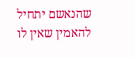שהנאשם יתחיל להאמין שאין לו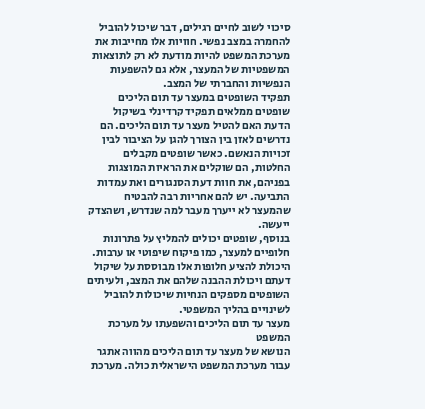סיכוי לשוב לחיים רגילים, דבר שיכול להוביל להחמרה במצב נפשי. חוויות אלו מחייבות את מערכת המשפט להיות מודעת לא רק לתוצאות המשפטיות של המעצר, אלא גם להשפעות הנפשיות והחברתי של המצב.
תפקיד השופטים במעצר עד תום הליכים
שופטים ממלאים תפקיד קרדינלי בשיקול הדעת האם להטיל מעצר עד תום הליכים. הם נדרשים לאזן בין הצורך להגן על הציבור לבין זכויות הנאשם. כאשר שופטים מקבלים החלטות, הם שוקלים את הראיות המוצגות בפניהם, את חוות דעת הסנגורים ואת עמדות התביעה. יש להם אחריות רבה להבטיח שהמעצר לא ייערך מעבר למה שנדרש, ושהצדק ייעשה.
בנוסף, שופטים יכולים להמליץ על פתרונות חלופיים למעצר, כמו פיקוח שיפוטי או ערבות. היכולת להציע חלופות אלו מבוססת על שיקול דעתם ויכולת ההבנה שלהם את המצב, ולעיתים השופטים מספקים הנחיות שיכולות להוביל לשינויים בהליך המשפטי.
מעצר עד תום הליכים והשפעתו על מערכת המשפט
הנושא של מעצר עד תום הליכים מהווה אתגר עבור מערכת המשפט הישראלית כולה. מערכת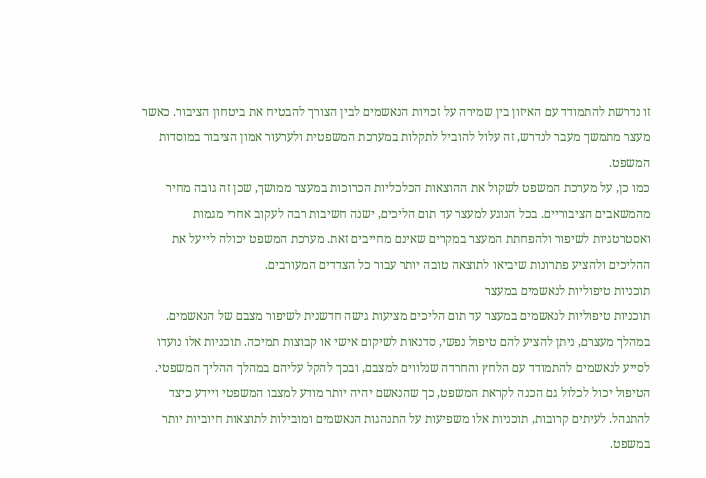זו נדרשת להתמודד עם האיזון בין שמירה על זכויות הנאשמים לבין הצורך להבטיח את ביטחון הציבור. כאשר מעצר מתמשך מעבר לנדרש, זה עלול להוביל לתקלות במערכת המשפטית ולערעור אמון הציבור במוסדות המשפט.
כמו כן, על מערכת המשפט לשקול את ההוצאות הכלכליות הכרוכות במעצר ממושך, שכן זה גובה מחיר מהמשאבים הציבוריים. בכל הנוגע למעצר עד תום הליכים, ישנה חשיבות רבה לעקוב אחרי מגמות ואסטרטגיות לשיפור ולהפחתת המעצר במקרים שאינם מחייבים זאת. מערכת המשפט יכולה לייעל את ההליכים ולהציע פתרונות שיביאו לתוצאה טובה יותר עבור כל הצדדים המעורבים.
תוכניות טיפוליות לנאשמים במעצר
תוכניות טיפוליות לנאשמים במעצר עד תום הליכים מציעות גישה חדשנית לשיפור מצבם של הנאשמים. במהלך מעצרם, ניתן להציע להם טיפול נפשי, סדנאות לשיקום אישי או קבוצות תמיכה. תוכניות אלו נועדו לסייע לנאשמים להתמודד עם הלחץ והחרדה שנלווים למצבם, ובכך להקל עליהם במהלך ההליך המשפטי.
הטיפול יכול לכלול גם הכנה לקראת המשפט, כך שהנאשם יהיה יותר מודע למצבו המשפטי ויידע כיצד להתנהל. לעיתים קרובות, תוכניות אלו משפיעות על התנהגות הנאשמים ומובילות לתוצאות חיוביות יותר במשפט.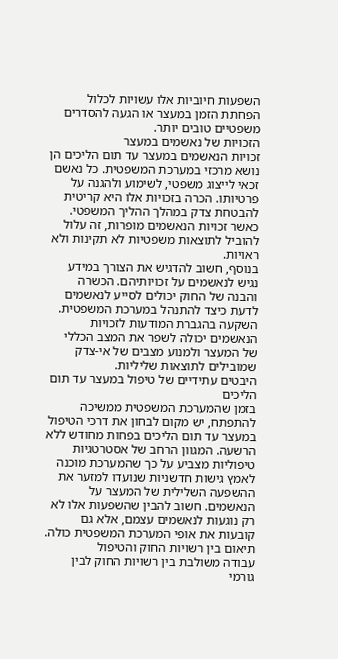השפעות חיוביות אלו עשויות לכלול הפחתת הזמן במעצר או הגעה להסדרים משפטיים טובים יותר.
הזכויות של נאשמים במעצר
זכויות הנאשמים במעצר עד תום הליכים הן נושא מרכזי במערכת המשפטית. כל נאשם זכאי לייצוג משפטי, לשימוע ולהגנה על פרטיותו. הכרה בזכויות אלו היא קריטית להבטחת צדק במהלך ההליך המשפטי. כאשר זכויות הנאשמים מופרות, זה עלול להוביל לתוצאות משפטיות לא תקינות ולא ראויות.
בנוסף, חשוב להדגיש את הצורך במידע נגיש לנאשמים על זכויותיהם. הכשרה והבנה של החוק יכולים לסייע לנאשמים לדעת כיצד להתנהל במערכת המשפטית. השקעה בהגברת המודעות לזכויות הנאשמים יכולה לשפר את המצב הכללי של המעצר ולמנוע מצבים של אי-צדק שמובילים לתוצאות שליליות.
היבטים עתידיים של טיפול במעצר עד תום הליכים
בזמן שהמערכת המשפטית ממשיכה להתפתח, יש מקום לבחון את דרכי הטיפול במעצר עד תום הליכים בפחות מחודש ללא הרשעה. המגוון הרחב של אסטרטגיות טיפוליות מצביע על כך שהמערכת מוכנה לאמץ גישות חדשניות שנועדו למזער את ההשפעה השלילית של המעצר על הנאשמים. חשוב להבין שהשפעות אלו לא רק נוגעות לנאשמים עצמם, אלא גם קובעות את אופי המערכת המשפטית כולה.
תיאום בין רשויות החוק והטיפול
עבודה משולבת בין רשויות החוק לבין גורמי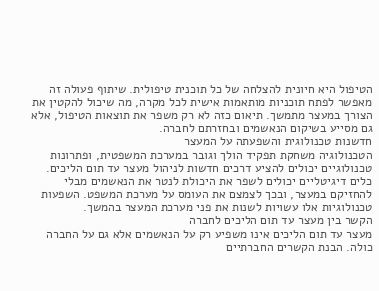הטיפול היא חיונית להצלחה של כל תוכנית טיפולית. שיתוף פעולה זה מאפשר לפתח תוכניות מותאמות אישית לכל מקרה, מה שיכול להקטין את הצורך במעצר מתמשך. תיאום כזה לא רק משפר את תוצאות הטיפול, אלא גם מסייע בשיקום הנאשמים ובחזרתם לחברה.
חדשנות טכנולוגית והשפעתה על המעצר
הטכנולוגיה משחקת תפקיד הולך וגובר במערכת המשפטית, ופתרונות טכנולוגיים יכולים להציע דרכים חדשות לניהול מעצר עד תום הליכים. כלים דיגיטליים יכולים לשפר את היכולת לנטר את הנאשמים מבלי להחזיקם במעצר, ובכך לצמצם את העומס על מערכת המשפט. השפעות טכנולוגיות אלו עשויות לשנות את פני מערכת המעצר בהמשך.
הקשר בין מעצר עד תום הליכים לחברה
מעצר עד תום הליכים אינו משפיע רק על הנאשמים אלא גם על החברה כולה. הבנת הקשרים החברתיים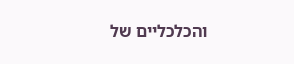והכלכליים של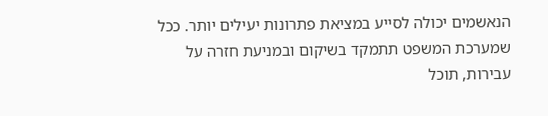הנאשמים יכולה לסייע במציאת פתרונות יעילים יותר. ככל שמערכת המשפט תתמקד בשיקום ובמניעת חזרה על עבירות, תוכל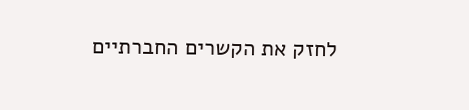לחזק את הקשרים החברתיים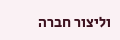וליצור חברה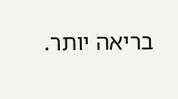בריאה יותר.